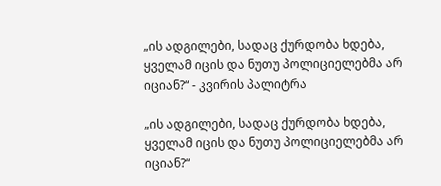„ის ადგილები, სადაც ქურდობა ხდება, ყველამ იცის და ნუთუ პოლიციელებმა არ იციან?“ - კვირის პალიტრა

„ის ადგილები, სადაც ქურდობა ხდება, ყველამ იცის და ნუთუ პოლიციელებმა არ იციან?“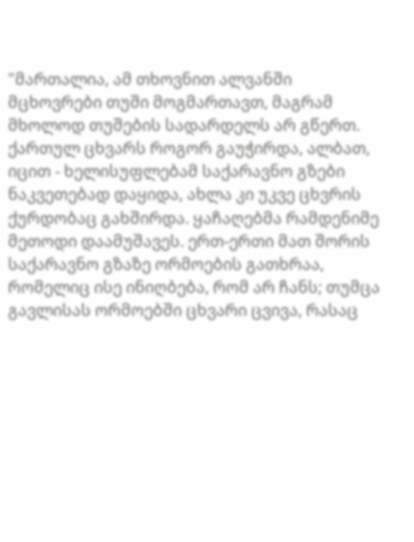"მართალია, ამ თხოვნით ალვანში მცხოვრები თუში მოგმართავთ, მაგრამ მხოლოდ თუშების სადარდელს არ გწერთ. ქართულ ცხვარს როგორ გაუჭირდა, ალბათ, იცით - ხელისუფლებამ საქარავნო გზები ნაკვეთებად დაყიდა, ახლა კი უკვე ცხვრის ქურდობაც გახშირდა. ყაჩაღებმა რამდენიმე მეთოდი დაამუშავეს. ერთ-ერთი მათ შორის საქარავნო გზაზე ორმოების გათხრაა, რომელიც ისე ინიღბება, რომ არ ჩანს; თუმცა გავლისას ორმოებში ცხვარი ცვივა, რასაც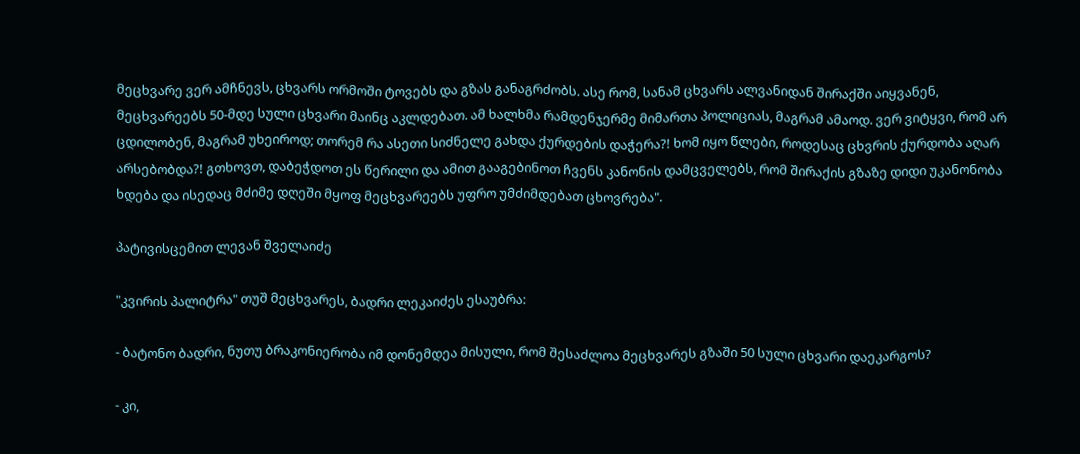მეცხვარე ვერ ამჩნევს, ცხვარს ორმოში ტოვებს და გზას განაგრძობს. ასე რომ, სანამ ცხვარს ალვანიდან შირაქში აიყვანენ, მეცხვარეებს 50-მდე სული ცხვარი მაინც აკლდებათ. ამ ხალხმა რამდენჯერმე მიმართა პოლიციას, მაგრამ ამაოდ. ვერ ვიტყვი, რომ არ ცდილობენ, მაგრამ უხეიროდ; თორემ რა ასეთი სიძნელე გახდა ქურდების დაჭერა?! ხომ იყო წლები, როდესაც ცხვრის ქურდობა აღარ არსებობდა?! გთხოვთ, დაბეჭდოთ ეს წერილი და ამით გააგებინოთ ჩვენს კანონის დამცველებს, რომ შირაქის გზაზე დიდი უკანონობა ხდება და ისედაც მძიმე დღეში მყოფ მეცხვარეებს უფრო უმძიმდებათ ცხოვრება".

პატივისცემით ლევან შველაიძე

"კვირის პალიტრა" თუშ მეცხვარეს, ბადრი ლეკაიძეს ესაუბრა:

- ბატონო ბადრი, ნუთუ ბრაკონიერობა იმ დონემდეა მისული, რომ შესაძლოა მეცხვარეს გზაში 50 სული ცხვარი დაეკარგოს?

- კი,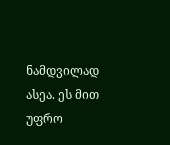ნამდვილად ასეა. ეს მით უფრო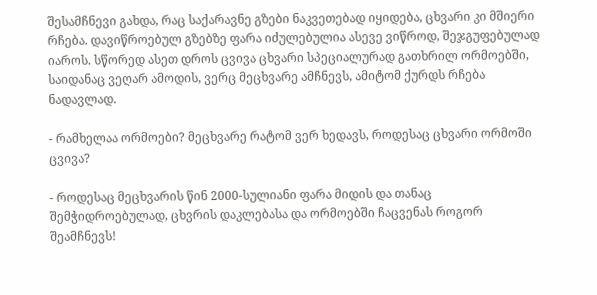შესამჩნევი გახდა, რაც საქარავნე გზები ნაკვეთებად იყიდება, ცხვარი კი მშიერი რჩება. დავიწროებულ გზებზე ფარა იძულებულია ასევე ვიწროდ, შეჯგუფებულად იაროს. სწორედ ასეთ დროს ცვივა ცხვარი სპეციალურად გათხრილ ორმოებში, საიდანაც ვეღარ ამოდის, ვერც მეცხვარე ამჩნევს, ამიტომ ქურდს რჩება ნადავლად.

- რამხელაა ორმოები? მეცხვარე რატომ ვერ ხედავს, როდესაც ცხვარი ორმოში ცვივა?

- როდესაც მეცხვარის წინ 2000-სულიანი ფარა მიდის და თანაც შემჭიდროებულად, ცხვრის დაკლებასა და ორმოებში ჩაცვენას როგორ შეამჩნევს!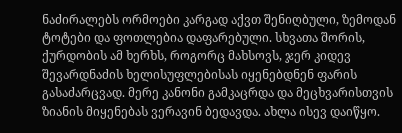ნაძირალებს ორმოები კარგად აქვთ შენიღბული, ზემოდან ტოტები და ფოთლებია დაფარებული. სხვათა შორის, ქურდობის ამ ხერხს, როგორც მახსოვს, ჯერ კიდევ შევარდნაძის ხელისუფლებისას იყენებდნენ ფარის გასაძარცვად. მერე კანონი გამკაცრდა და მეცხვარისთვის ზიანის მიყენებას ვერავინ ბედავდა. ახლა ისევ დაიწყო.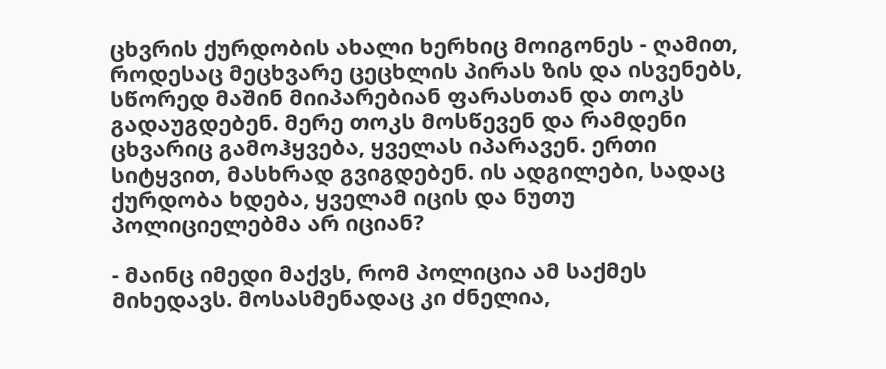ცხვრის ქურდობის ახალი ხერხიც მოიგონეს - ღამით, როდესაც მეცხვარე ცეცხლის პირას ზის და ისვენებს, სწორედ მაშინ მიიპარებიან ფარასთან და თოკს გადაუგდებენ. მერე თოკს მოსწევენ და რამდენი ცხვარიც გამოჰყვება, ყველას იპარავენ. ერთი სიტყვით, მასხრად გვიგდებენ. ის ადგილები, სადაც ქურდობა ხდება, ყველამ იცის და ნუთუ პოლიციელებმა არ იციან?

- მაინც იმედი მაქვს, რომ პოლიცია ამ საქმეს მიხედავს. მოსასმენადაც კი ძნელია,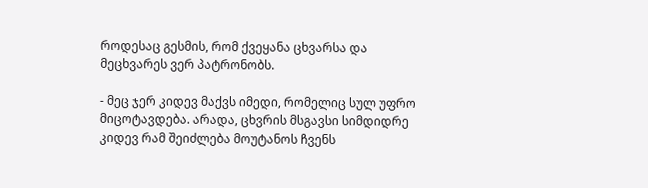როდესაც გესმის, რომ ქვეყანა ცხვარსა და მეცხვარეს ვერ პატრონობს.

- მეც ჯერ კიდევ მაქვს იმედი, რომელიც სულ უფრო მიცოტავდება. არადა, ცხვრის მსგავსი სიმდიდრე კიდევ რამ შეიძლება მოუტანოს ჩვენს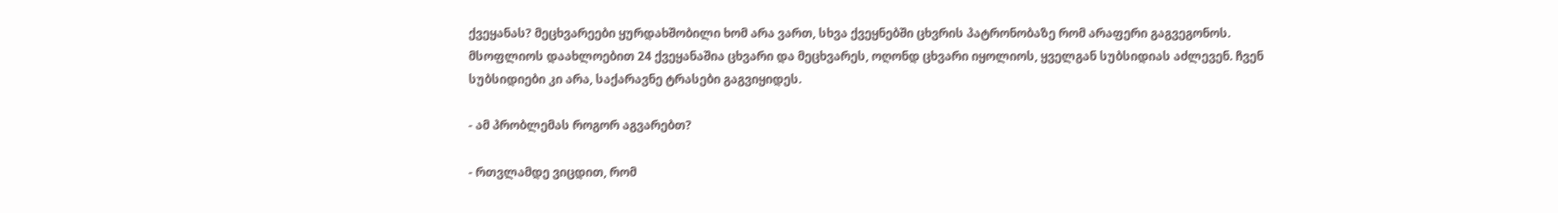ქვეყანას? მეცხვარეები ყურდახშობილი ხომ არა ვართ, სხვა ქვეყნებში ცხვრის პატრონობაზე რომ არაფერი გაგვეგონოს. მსოფლიოს დაახლოებით 24 ქვეყანაშია ცხვარი და მეცხვარეს, ოღონდ ცხვარი იყოლიოს, ყველგან სუბსიდიას აძლევენ. ჩვენ სუბსიდიები კი არა, საქარავნე ტრასები გაგვიყიდეს.

- ამ პრობლემას როგორ აგვარებთ?

- რთვლამდე ვიცდით, რომ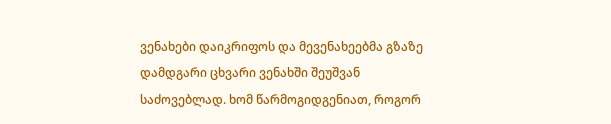ვენახები დაიკრიფოს და მევენახეებმა გზაზე დამდგარი ცხვარი ვენახში შეუშვან საძოვებლად. ხომ წარმოგიდგენიათ, როგორ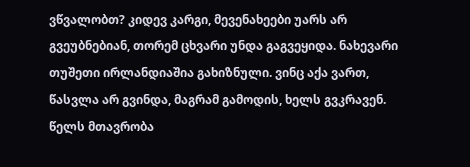ვწვალობთ? კიდევ კარგი, მევენახეები უარს არ გვეუბნებიან, თორემ ცხვარი უნდა გაგვეყიდა. ნახევარი თუშეთი ირლანდიაშია გახიზნული. ვინც აქა ვართ, წასვლა არ გვინდა, მაგრამ გამოდის, ხელს გვკრავენ. წელს მთავრობა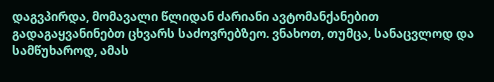დაგვპირდა, მომავალი წლიდან ძარიანი ავტომანქანებით გადაგაყვანინებთ ცხვარს საძოვრებზეო. ვნახოთ, თუმცა, სანაცვლოდ და სამწუხაროდ, ამას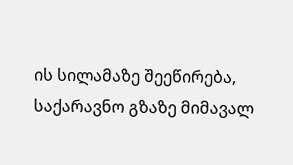ის სილამაზე შეეწირება, საქარავნო გზაზე მიმავალ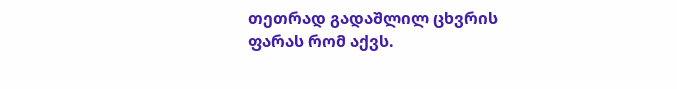თეთრად გადაშლილ ცხვრის ფარას რომ აქვს.